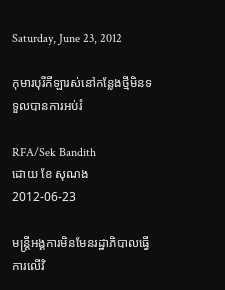Saturday, June 23, 2012

កុមារបុរីកីឡារស់នៅកន្លែងថ្មីមិនទទួលបានការអប់រំ

RFA/Sek Bandith
ដោយ ខែ សុណង 2012-06-23

មន្ត្រីអង្គការមិនមែនរដ្ឋាភិបាលធ្វើការលើវិ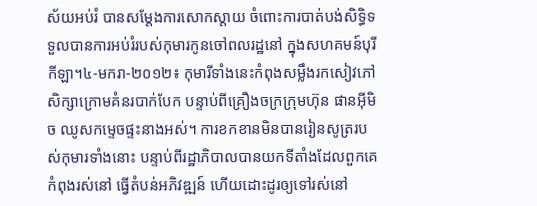ស័យអប់រំ បានសម្ដែងការសោកស្ដាយ ចំពោះការបាត់បង់សិទ្ធិទទួលបានការអប់រំរបស់កុមារកូនចៅពលរដ្ឋនៅ ក្នុងសហគមន៍បុរីកីឡា។៤-មករា-២០១២៖ កុមារីទាំងនេះកំពុងសម្លឹងរកសៀវភៅសិក្សាក្រោមគំនរបាក់បែក បន្ទាប់ពីគ្រឿងចក្រក្រុមហ៊ុន ផានអ៊ីមិច ឈូសកម្ទេចផ្ទះនាងអស់។ ការខកខានមិនបានរៀនសូត្ររបស់កុមារទាំងនោះ បន្ទាប់ពីរដ្ឋាភិបាលបានយកទីតាំងដែលពួកគេកំពុងរស់នៅ ធ្វើតំបន់អភិវឌ្ឍន៍ ហើយដោះដូរឲ្យទៅរស់នៅ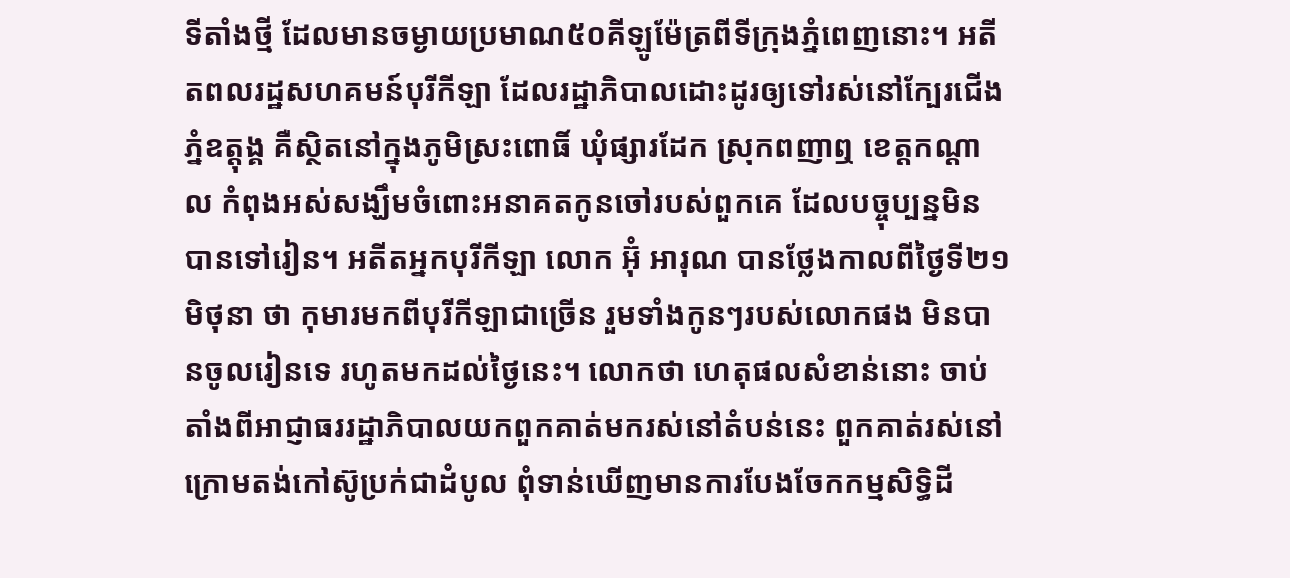ទីតាំងថ្មី ដែលមានចម្ងាយប្រមាណ៥០គីឡូម៉ែត្រពីទីក្រុងភ្នំពេញនោះ។ អតីតពលរដ្ឋសហគមន៍បុរីកីឡា ដែលរដ្ឋាភិបាលដោះដូរឲ្យទៅរស់នៅក្បែរជើងភ្នំឧត្ដុង្គ គឺស្ថិតនៅក្នុងភូមិស្រះពោធិ៍ ឃុំផ្សារដែក ស្រុកពញាឮ ខេត្តកណ្ដាល កំពុងអស់សង្ឃឹមចំពោះអនាគតកូនចៅរបស់ពួកគេ ដែលបច្ចុប្បន្នមិនបានទៅរៀន។ អតីតអ្នកបុរីកីឡា លោក អ៊ុំ អារុណ បានថ្លែងកាលពីថ្ងៃទី២១ មិថុនា ថា កុមារមកពីបុរីកីឡាជាច្រើន រួមទាំងកូនៗរបស់លោកផង មិនបានចូលរៀនទេ រហូតមកដល់ថ្ងៃនេះ។ លោកថា ហេតុផលសំខាន់នោះ ចាប់តាំងពីអាជ្ញាធររដ្ឋាភិបាលយកពួកគាត់មករស់នៅតំបន់នេះ ពួកគាត់រស់នៅក្រោមតង់កៅស៊ូប្រក់ជាដំបូល ពុំទាន់ឃើញមានការបែងចែកកម្មសិទ្ធិដី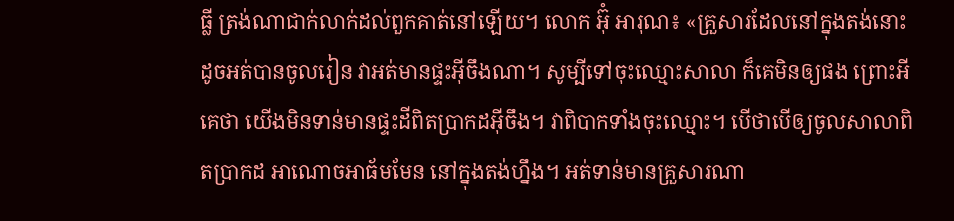ធ្លី ត្រង់ណាជាក់លាក់ដល់ពួកគាត់នៅឡើយ។ លោក អ៊ុំ អារុណ៖ «គ្រួសារដែលនៅក្នុងតង់នោះ ដូចអត់បានចូលរៀន វាអត់មានផ្ទះអ៊ីចឹងណា។ សូម្បីទៅចុះឈ្មោះសាលា ក៏គេមិនឲ្យផង ព្រោះអីគេថា យើងមិនទាន់មានផ្ទះដីពិតប្រាកដអ៊ីចឹង។ វាពិបាកទាំងចុះឈ្មោះ។ បើថាបើឲ្យចូលសាលាពិតប្រាកដ អាណោចអាធ័មមែន នៅក្នុងតង់ហ្នឹង។ អត់ទាន់មានគ្រួសារណា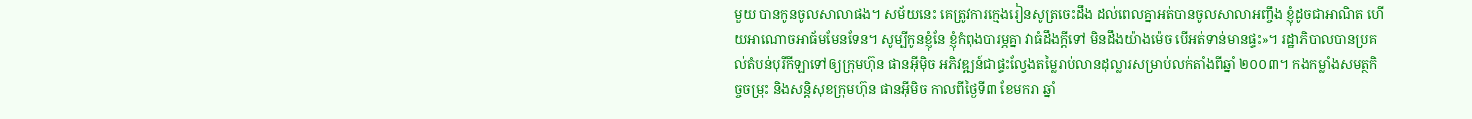មួយ បានកូនចូលសាលាផង។ សម័យនេះ គេត្រូវការក្មេងរៀនសូត្រចេះដឹង ដល់ពេលគ្នាអត់បានចូលសាលាអញ្ចឹង ខ្ញុំដូចជាអាណិត ហើយអាណោចអាធ័មមែនទែន។ សូម្បីកូនខ្ញុំនែ ខ្ញុំកំពុងបារម្ភគ្នា វាធំដឹងក្ដីទៅ មិនដឹងយ៉ាងម៉េច បើអត់ទាន់មានផ្ទះ»។ រដ្ឋាភិបាលបានប្រគល់តំបន់បុរីកីឡាទៅឲ្យក្រុមហ៊ុន ផានអ៊ីម៉ិច អភិវឌ្ឍន៍ជាផ្ទះល្វែងតម្លៃរាប់លានដុល្លារសម្រាប់លក់តាំងពីឆ្នាំ ២០០៣។ កងកម្លាំងសមត្ថកិច្ចចម្រុះ និងសន្តិសុខក្រុមហ៊ុន ផានអ៊ីមិច កាលពីថ្ងៃទី៣ ខែមករា ឆ្នាំ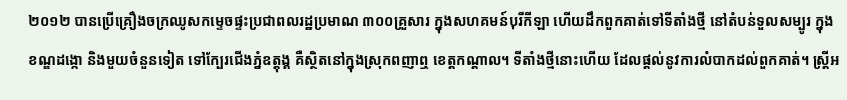២០១២ បានប្រើគ្រឿងចក្រឈូសកម្ទេចផ្ទះប្រជាពលរដ្ឋប្រមាណ ៣០០គ្រួសារ ក្នុងសហគមន៍បុរីកីឡា ហើយដឹកពួកគាត់ទៅទីតាំងថ្មី នៅតំបន់ទួលសម្បូរ ក្នុងខណ្ឌដង្កោ និងមួយចំនួនទៀត ទៅក្បែរជើងភ្នំឧត្ដុង្គ គឺស្ថិតនៅក្នុងស្រុកពញាឮ ខេត្តកណ្ដាល។ ទីតាំងថ្មីនោះហើយ ដែលផ្ដល់នូវការលំបាកដល់ពួកគាត់។ ស្ត្រីអ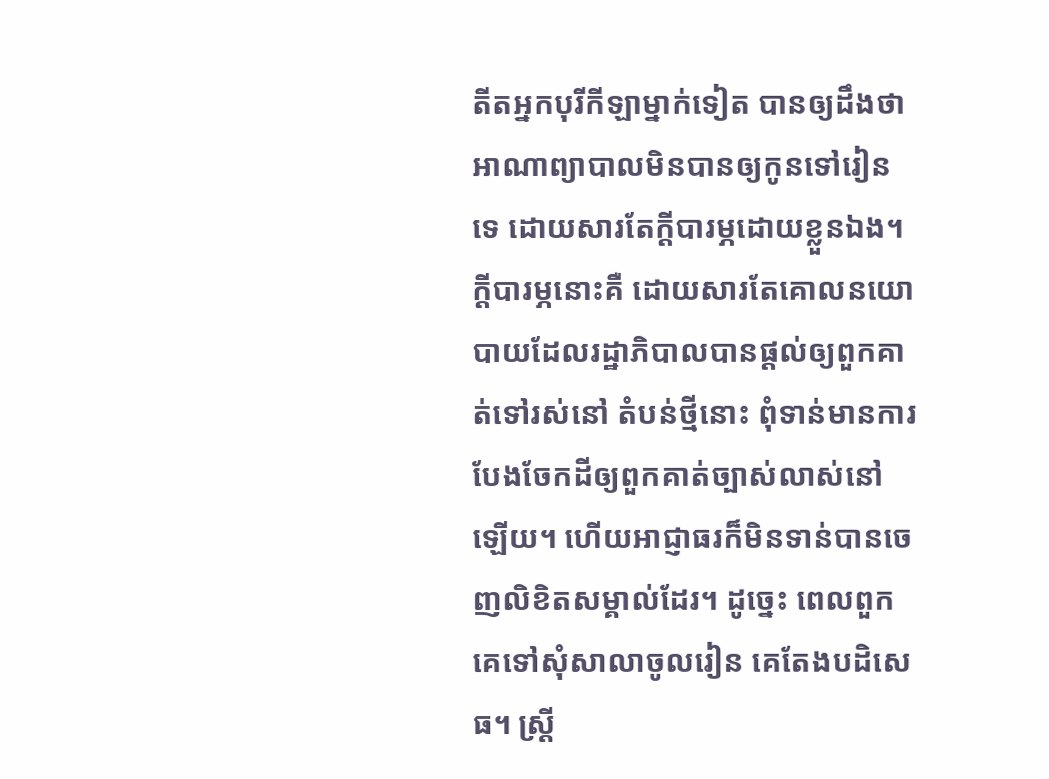តីតអ្នកបុរីកីឡាម្នាក់ទៀត បានឲ្យដឹងថា អាណាព្យាបាលមិនបានឲ្យកូនទៅរៀនទេ ដោយសារតែក្ដីបារម្ភដោយខ្លួនឯង។ ក្ដីបារម្ភនោះគឺ ដោយសារតែគោលនយោបាយដែលរដ្ឋាភិបាលបានផ្ដល់ឲ្យពួកគាត់ទៅរស់នៅ តំបន់ថ្មីនោះ ពុំទាន់មានការបែងចែកដីឲ្យពួកគាត់ច្បាស់លាស់នៅឡើយ។ ហើយអាជ្ញាធរក៏មិនទាន់បានចេញលិខិតសម្គាល់ដែរ។ ដូច្នេះ ពេលពួកគេទៅសុំសាលាចូលរៀន គេតែងបដិសេធ។ ស្ត្រី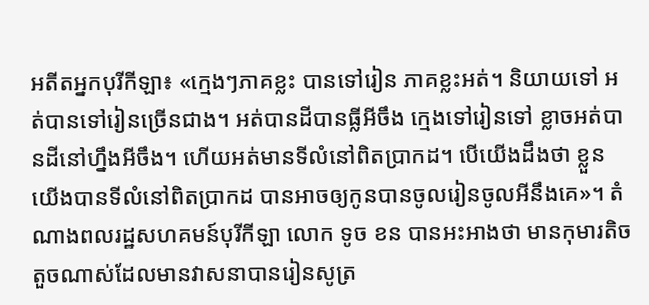អតីតអ្នកបុរីកីឡា៖ «ក្មេងៗភាគខ្លះ បានទៅរៀន ភាគខ្លះអត់។ និយាយទៅ អត់បានទៅរៀនច្រើនជាង។ អត់បានដីបានធ្លីអីចឹង ក្មេងទៅរៀនទៅ ខ្លាចអត់បានដីនៅហ្នឹងអីចឹង។ ហើយអត់មានទីលំនៅពិតប្រាកដ។ បើយើងដឹងថា ខ្លួនយើងបានទីលំនៅពិតប្រាកដ បានអាចឲ្យកូនបានចូលរៀនចូលអីនឹងគេ»។ តំណាងពលរដ្ឋសហគមន៍បុរីកីឡា លោក ទូច ខន បានអះអាងថា មានកុមារតិចតួចណាស់ដែលមានវាសនាបានរៀនសូត្រ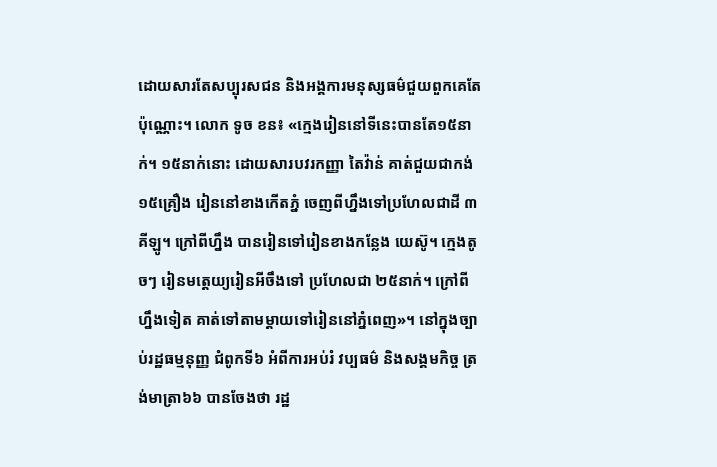ដោយសារតែសប្បុរសជន និងអង្គការមនុស្សធម៌ជួយពួកគេតែប៉ុណ្ណោះ។ លោក ទូច ខន៖ «ក្មេងរៀននៅទីនេះបានតែ១៥នាក់។ ១៥នាក់នោះ ដោយសារបវរកញ្ញា តៃវ៉ាន់ គាត់ជួយជាកង់ ១៥គ្រឿង រៀននៅខាងកើតភ្នំ ចេញពីហ្នឹងទៅប្រហែលជាដី ៣គីឡូ។ ក្រៅពីហ្នឹង បានរៀនទៅរៀនខាងកន្លែង យេស៊ូ។ ក្មេងតូចៗ រៀនមត្តេយ្យរៀនអីចឹងទៅ ប្រហែលជា ២៥នាក់។ ក្រៅពីហ្នឹងទៀត គាត់ទៅតាមម្ដាយទៅរៀននៅភ្នំពេញ»។ នៅក្នុងច្បាប់រដ្ឋធម្មនុញ្ញ ជំពូកទី៦ អំពីការអប់រំ វប្បធម៌ និងសង្គមកិច្ច ត្រង់មាត្រា៦៦ បានចែងថា រដ្ឋ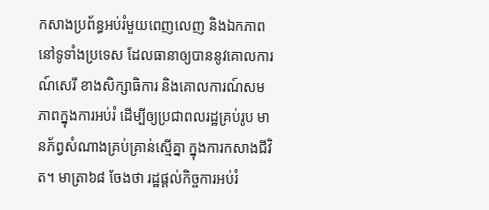កសាងប្រព័ន្ធអប់រំមួយពេញលេញ និងឯកភាពនៅទូទាំងប្រទេស ដែលធានាឲ្យបាននូវគោលការណ៍សេរី ខាងសិក្សាធិការ និងគោលការណ៍សមភាពក្នុងការអប់រំ ដើម្បីឲ្យប្រជាពលរដ្ឋគ្រប់រូប មានភ័ព្វសំណាងគ្រប់គ្រាន់ស្មើគ្នា ក្នុងការកសាងជីវិត។ មាត្រា៦៨ ចែងថា រដ្ឋផ្ដល់កិច្ចការអប់រំ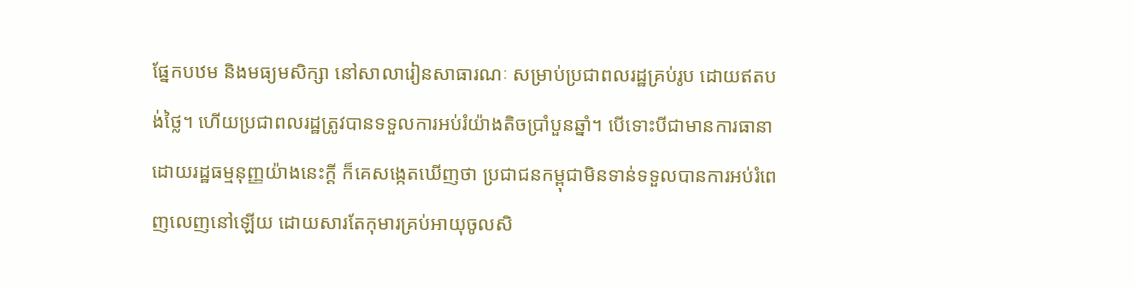ផ្នែកបឋម និងមធ្យមសិក្សា នៅសាលារៀនសាធារណៈ សម្រាប់ប្រជាពលរដ្ឋគ្រប់រូប ដោយឥតបង់ថ្លៃ។ ហើយប្រជាពលរដ្ឋត្រូវបានទទួលការអប់រំយ៉ាងតិចប្រាំបួនឆ្នាំ។ បើទោះបីជាមានការធានាដោយរដ្ឋធម្មនុញ្ញយ៉ាងនេះក្ដី ក៏គេសង្កេតឃើញថា ប្រជាជនកម្ពុជាមិនទាន់ទទួលបានការអប់រំពេញលេញនៅឡើយ ដោយសារតែកុមារគ្រប់អាយុចូលសិ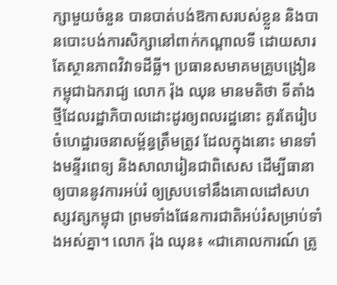ក្សាមួយចំនួន បានបាត់បង់ឱកាសរបស់ខ្លួន និងបានបោះបង់ការសិក្សានៅពាក់កណ្ដាលទី ដោយសារតែស្ថានភាពវិវាទដីធ្លី។ ប្រធានសមាគមគ្រូបង្រៀនកម្ពុជាឯករាជ្យ លោក រ៉ុង ឈុន មានមតិថា ទីតាំងថ្មីដែលរដ្ឋាភិបាលដោះដូរឲ្យពលរដ្ឋនោះ គួរតែរៀបចំហេដ្ឋារចនាសម្ព័ន្ធត្រឹមត្រូវ ដែលក្នុងនោះ មានទាំងមន្ទីរពេទ្យ និងសាលារៀនជាពិសេស ដើម្បីធានាឲ្យបាននូវការអប់រំ ឲ្យស្របទៅនឹងគោលដៅសហស្សវត្សកម្ពុជា ព្រមទាំងផែនការជាតិអប់រំសម្រាប់ទាំងអស់គ្នា។ លោក រ៉ុង ឈុន៖ «ជាគោលការណ៍ ត្រូ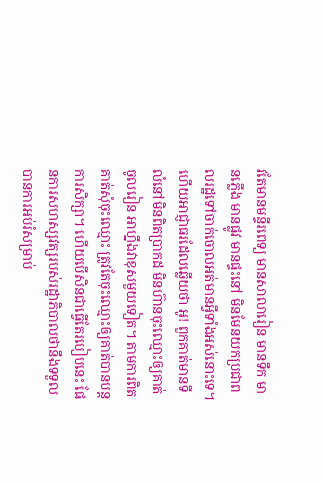វតែមានមន្ទីរពេទ្យ មានសាលារៀន មានទឹក មានភ្លើង មានផ្លូវ មានផ្ទះនៅ មិនមែនយកប្រជាពលរដ្ឋទៅចាក់ចោលអត់មានអ្វីទាំងអស់នោះទេ។ ហើយអាជ្ញាធរដែលឆ្លើយថា អូ! ពួកគាត់មានទីលំនៅមិនពិតប្រាកដ មិនហ៊ានចុះឈ្មោះឲ្យគាត់ចូលរៀន អាហ្នឹងវាខុសមួយទៀត។ តាមការពិត គាត់សុំចុះឈ្មោះ ត្រូវតែចុះឈ្មោះឲ្យគាត់បានបន្តការសិក្សា។ ហើយបើសិនជាធ្វើតែរបៀបនេះ ផែនការសហស្សវត្សរបស់រដ្ឋាភិបាលថានឹងទទួលបានការអប់រំសម្រាប់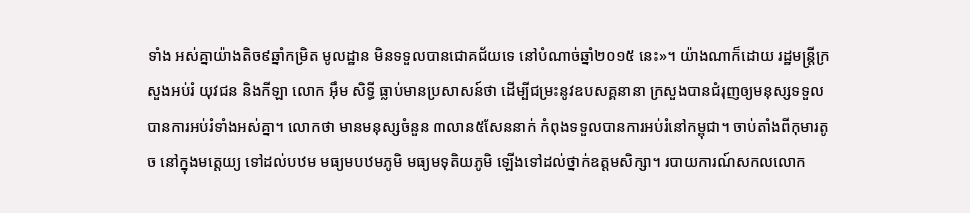ទាំង អស់គ្នាយ៉ាងតិច៩ឆ្នាំកម្រិត មូលដ្ឋាន មិនទទួលបានជោគជ័យទេ នៅបំណាច់ឆ្នាំ២០១៥ នេះ»។ យ៉ាងណាក៏ដោយ រដ្ឋមន្ត្រីក្រសួងអប់រំ យុវជន និងកីឡា លោក អ៊ឹម សិទ្ធី ធ្លាប់មានប្រសាសន៍ថា ដើម្បីជម្រះនូវឧបសគ្គនានា ក្រសួងបានជំរុញឲ្យមនុស្សទទួលបានការអប់រំទាំងអស់គ្នា។ លោកថា មានមនុស្សចំនួន ៣លាន៥សែននាក់ កំពុងទទួលបានការអប់រំនៅកម្ពុជា។ ចាប់តាំងពីកុមារតូច នៅក្នុងមត្តេយ្យ ទៅដល់បឋម មធ្យមបឋមភូមិ មធ្យមទុតិយភូមិ ឡើងទៅដល់ថ្នាក់ឧត្ដមសិក្សា។ របាយការណ៍សកលលោក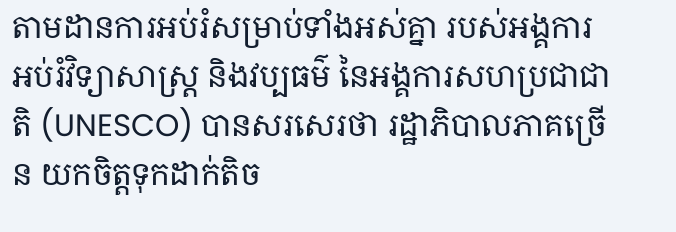តាមដានការអប់រំសម្រាប់ទាំងអស់គ្នា របស់អង្គការអប់រំវិទ្យាសាស្ត្រ និងវប្បធម៌ នៃអង្គការសហប្រជាជាតិ (UNESCO) បានសរសេរថា រដ្ឋាភិបាលភាគច្រើន យកចិត្តទុកដាក់តិច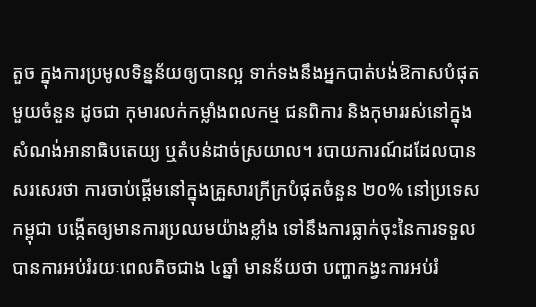តួច ក្នុងការប្រមូលទិន្នន័យឲ្យបានល្អ ទាក់ទងនឹងអ្នកបាត់បង់ឱកាសបំផុតមួយចំនួន ដូចជា កុមារលក់កម្លាំងពលកម្ម ជនពិការ និងកុមាររស់នៅក្នុងសំណង់អានាធិបតេយ្យ ឬតំបន់ដាច់ស្រយាល។ របាយការណ៍ដដែលបានសរសេរថា ការចាប់ផ្ដើមនៅក្នុងគ្រួសារក្រីក្របំផុតចំនួន ២០% នៅប្រទេសកម្ពុជា បង្កើតឲ្យមានការប្រឈមយ៉ាងខ្លាំង ទៅនឹងការធ្លាក់ចុះនៃការទទួលបានការអប់រំរយៈពេលតិចជាង ៤ឆ្នាំ មានន័យថា បញ្ហាកង្វះការអប់រំ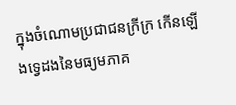ក្នុងចំណោមប្រជាជនក្រីក្រ កើនឡើងទ្វេដងនៃមធ្យមភាគ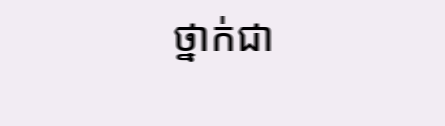ថ្នាក់ជា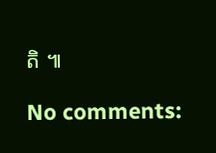តិ ៕

No comments: